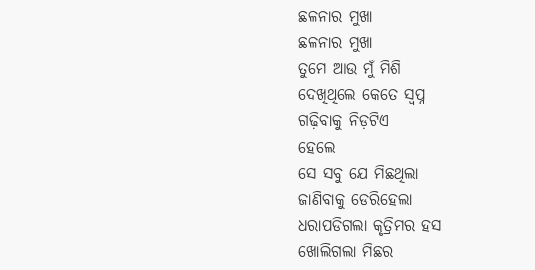ଛଳନାର ମୁଖା
ଛଳନାର ମୁଖା
ତୁମେ ଆଉ ମୁଁ ମିଶି
ଦେଖିଥିଲେ କେତେ ସ୍ବପ୍ନ
ଗଢ଼ିବାକୁ ନିଡ଼ଟିଏ
ହେଲେ
ସେ ସବୁ ଯେ ମିଛଥିଲା
ଜାଣିବାକୁ ଡେରିହେଲା
ଧରାପଡିଗଲା କୃତ୍ରିମର ହସ
ଖୋଲିଗଲା ମିଛର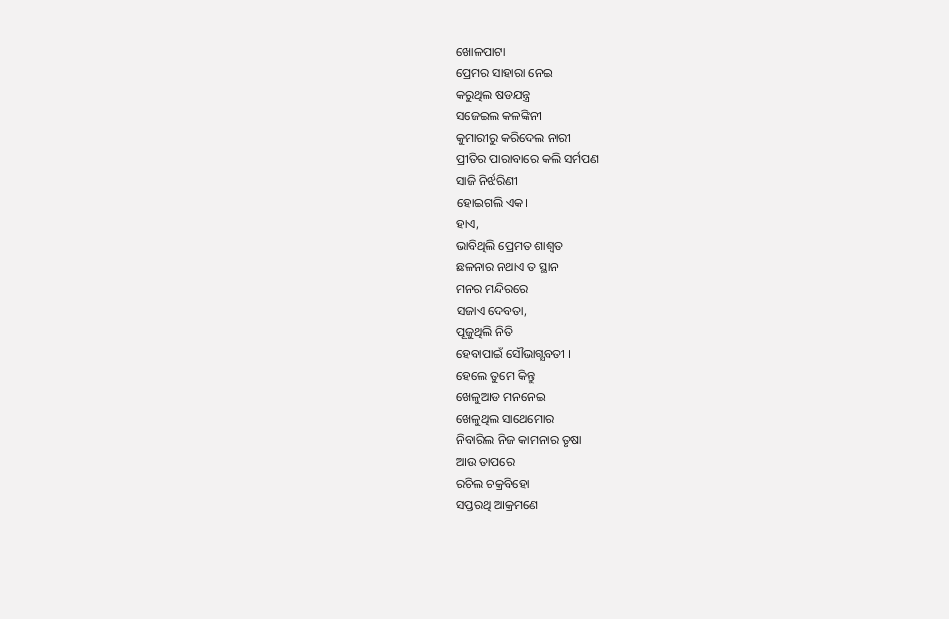ଖୋଳପାଟା
ପ୍ରେମର ସାହାରା ନେଇ
କରୁଥିଲ ଷଡଯନ୍ତ୍ର
ସଜେଇଲ କଳଙ୍କିନୀ
କୁମାରୀରୁ କରିଦେଲ ନାରୀ
ପ୍ରୀତିର ପାରାବାରେ କଲି ସର୍ମପଣ
ସାଜି ନିର୍ଝରିଣୀ
ହୋଇଗଲି ଏକ।
ହାଏ,
ଭାବିଥିଲି ପ୍ରେମତ ଶାଶ୍ବତ
ଛଳନାର ନଥାଏ ତ ସ୍ଥାନ
ମନର ମନ୍ଦିରରେ
ସଜାଏ ଦେବତା,
ପୂଜୁଥିଲି ନିତି
ହେବାପାଇଁ ସୌଭାଗ୍ଯବତୀ ।
ହେଲେ ତୁମେ କିନ୍ତୁ
ଖେଳୁଆଡ ମନନେଇ
ଖେଳୁଥିଲ ସାଥେମୋର
ନିବାରିଲ ନିଜ କାମନାର ତୃଷା
ଆଉ ତାପରେ
ରଚିଲ ଚକ୍ରବିହୋ
ସପ୍ତରଥି ଆକ୍ରମଣେ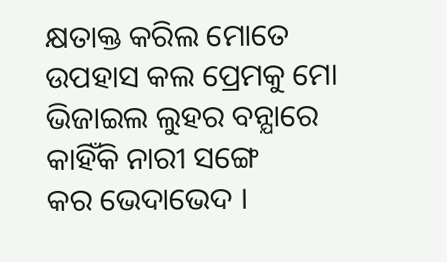କ୍ଷତାକ୍ତ କରିଲ ମୋତେ
ଉପହାସ କଲ ପ୍ରେମକୁ ମୋ
ଭିଜାଇଲ ଲୁହର ବନ୍ଯାରେ
କାହିଁକି ନାରୀ ସଙ୍ଗେ
କର ଭେଦାଭେଦ ।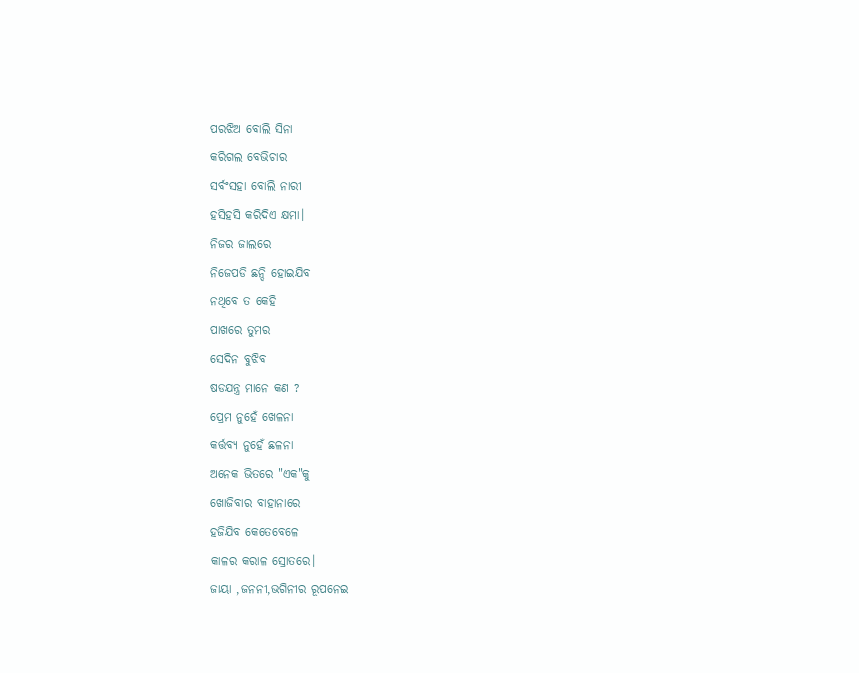ପରଝିଅ ବୋଲି ସିନା
କରିଗଲ ବେଭିଚାର
ସର୍ବଂସହା ବୋଲି ନାରୀ
ହସିହସି କରିଦିଏ କ୍ଷମା।
ନିଜର ଜାଲରେ
ନିଜେପଡି ଛନ୍ଦି ହୋଇଯିବ
ନଥିବେ ତ କେହି
ପାଖରେ ତୁମର
ସେଦିନ ବୁଝିବ
ଷଡଯନ୍ତ୍ର ମାନେ କଣ ?
ପ୍ରେମ ନୁହେଁ ଖେଳନା
କର୍ତ୍ତବ୍ୟ ନୁହେଁ ଛଳନା
ଅନେକ ଭିତରେ "ଏକ"କୁ
ଖୋଜିବାର ବାହାନାରେ
ହଜିଯିବ କେତେବେଳେ
କାଳର କରାଳ ସ୍ରୋତରେ।
ଜାୟା ,ଜନନୀ,ଭଗିନୀର ରୂପନେଇ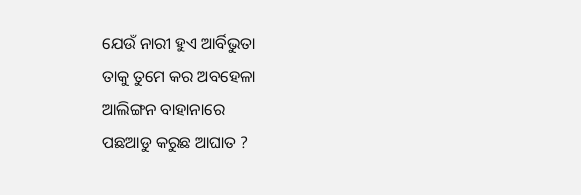ଯେଉଁ ନାରୀ ହୁଏ ଆର୍ବିଭୁତା
ତାକୁ ତୁମେ କର ଅବହେଳା
ଆଲିଙ୍ଗନ ବାହାନାରେ
ପଛଆଡୁ କରୁଛ ଆଘାତ ?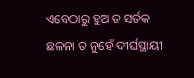ଏବେଠାରୁ ହୁଅ ତ ସର୍ତକ
ଛଳନା ତ ନୁହେଁ ଦୀର୍ଘସ୍ଥାୟୀ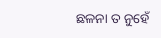ଛଳନା ତ ନୁହେଁ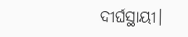ଦୀର୍ଘସ୍ଥାୟୀ।